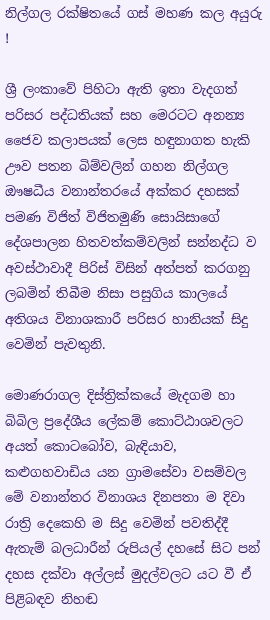නිල්ගල රක්ෂිතයේ ගස් මහණ කල අයුරු !

ශ්‍රී ලංකාවේ පිහිටා ඇති ඉතා වැදගත් පරිසර පද්ධතියක්‌ සහ මෙරටට අනන්‍ය ජෛව කලාපයක්‌ ලෙස හඳුනාගත හැකි ඌව පතන බිම්වලින් ගහන නිල්ගල ඖෂධීය වනාන්තරයේ අක්‌කර දහසක්‌ පමණ විජිත් විජිතමුණි සොයිසාගේ දේශපාලන හිතවත්කම්වලින් සන්නද්ධ ව අවස්‌ථාවාදී පිරිස්‌ විසින් අත්පත් කරගනු ලබමින් තිබීම නිසා පසුගිය කාලයේ  අතිශය විනාශකාරී පරිසර හානියක්‌ සිදු වෙමින් පැවතුනි.

මොණරාගල දිස්‌ත්‍රික්‌කයේ මැදගම හා බිබිල ප්‍රදේශීය ලේකම් කොට්‌ඨාශවලට අයත් කොටබෝව, බැඳියාව, කළුගහවාඩිය යන ග්‍රාමසේවා වසම්වල මේ වනාන්තර විනාශය දිනපතා ම දිවා රාත්‍රි දෙකෙහි ම සිදු වෙමින් පවතිද්දී ඇතැම් බලධාරීන් රුපියල් දහසේ සිට පන් දහස දක්‌වා අල්ලස්‌ මුදල්වලට යට වී ඒ පිළිබඳව නිහඬ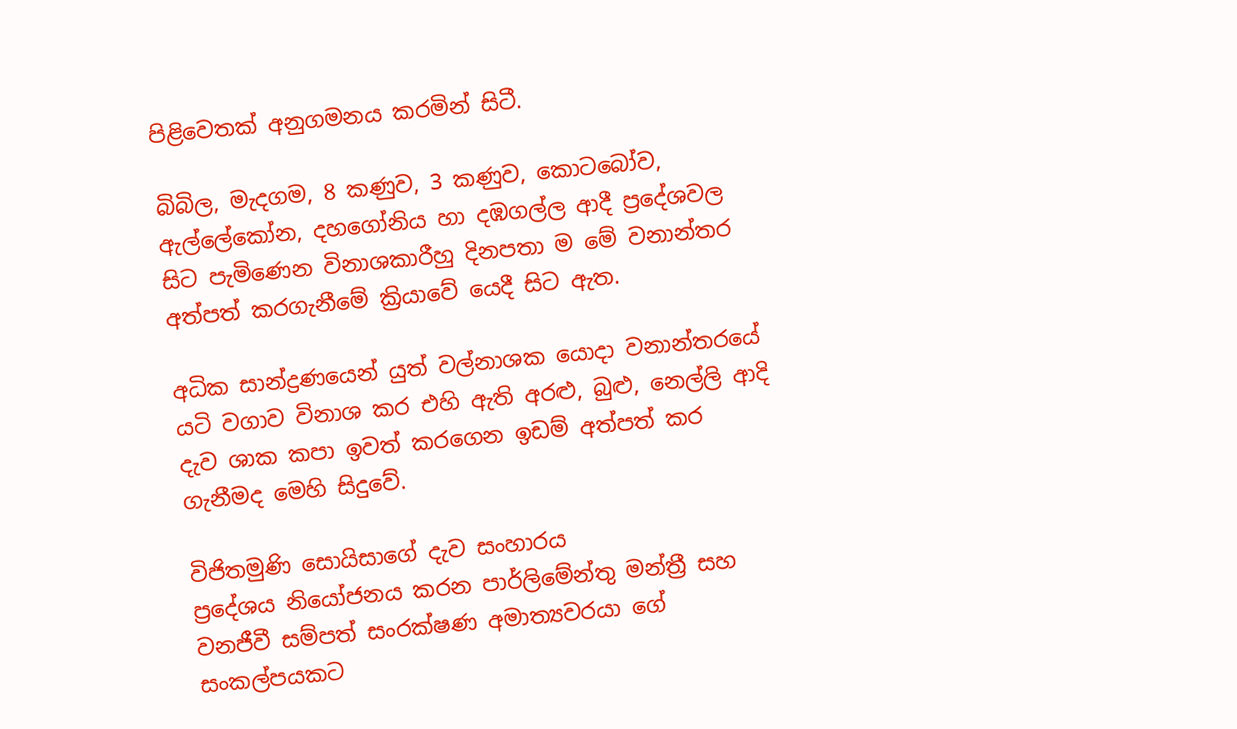පිළිවෙතක් අනුගමනය කරමින් සිටී.

බිබිල, මැදගම, 8 කණුව, 3 කණුව, කොටබෝව, ඇල්ලේකෝන, දහගෝනිය හා දඹගල්ල ආදී ප්‍රදේශවල සිට පැමිණෙන විනාශකාරීහු දිනපතා ම මේ වනාන්තර අත්පත් කරගැනීමේ ක්‍රියාවේ යෙදී සිට ඇත.

අධික සාන්ද්‍රණයෙන් යුත් වල්නාශක යොදා වනාන්තරයේ යටි වගාව විනාශ කර එහි ඇති අරළු, බුළු, නෙල්ලි ආදි දැව ශාක කපා ඉවත් කරගෙන ඉඩම් අත්පත් කර ගැනීමද මෙහි සිදුවේ.

විජිතමුණි සොයිසාගේ දැව සංහාරය
ප්‍රදේශය නියෝජනය කරන පාර්ලිමේන්තු මන්ත්‍රී සහ වනජීවී සම්පත් සංරක්‌ෂණ අමාත්‍යවරයා ගේ සංකල්පයකට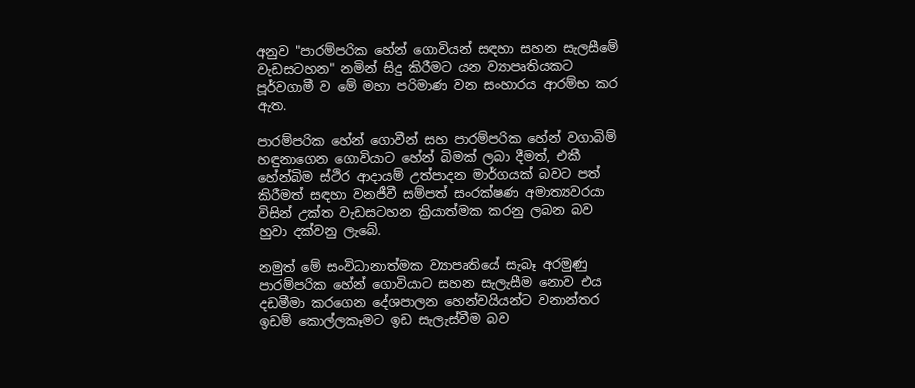අනුව "පාරම්පරික හේන් ගොවියන් සඳහා සහන සැලසීමේ වැඩසටහන" නමින් සිදු කිරීමට යන ව්‍යාපෘතියකට පූර්වගාමී ව මේ මහා පරිමාණ වන සංහාරය ආරම්භ කර ඇත.

පාරම්පරික හේන් ගොවීන් සහ පාරම්පරික හේන් වගාබිම් හඳුනාගෙන ගොවියාට හේන් බිමක්‌ ලබා දීමත්, එකී හේන්බිම ස්‌ථිර ආදායම් උත්පාදන මාර්ගයක්‌ බවට පත් කිරීමත් සඳහා වනජීවී සම්පත් සංරක්‌ෂණ අමාත්‍යවරයා විසින් උක්‌ත වැඩසටහන ක්‍රියාත්මක කරනු ලබන බව හුවා දක්‌වනු ලැබේ.

නමුත් මේ සංවිධානාත්මක ව්‍යාපෘතියේ සැබෑ අරමුණු පාරම්පරික හේන් ගොවියාට සහන සැලැසීම නොව එය දඩමීමා කරගෙන දේශපාලන හෙන්චයියන්ට වනාන්තර ඉඩම් කොල්ලකෑමට ඉඩ සැලැස්‌වීම බව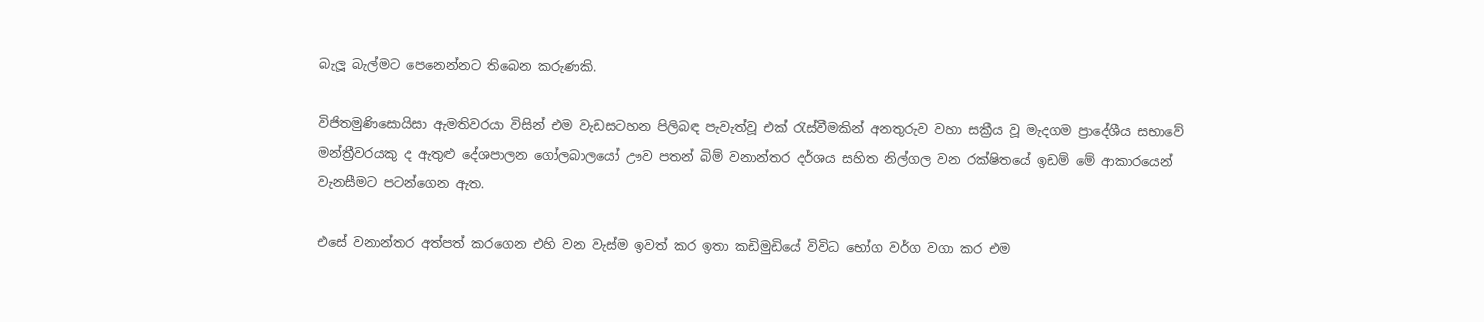බැලූ බැල්මට පෙනෙන්නට තිබෙන කරුණකි.

විජිතමුණිසොයිසා ඇමතිවරයා විසින් එම වැඩසටහන පිලිබඳ පැවැත්වූ එක් රැස්වීමකින් අනතුරුව වහා සක්‍රීය වූ මැදගම ප්‍රාදේශීය සභාවේ මන්ත්‍රීවරයකු ද ඇතුළු දේශපාලන ගෝලබාලයෝ ඌව පතන් බිම් වනාන්තර දර්ශය සහිත නිල්ගල වන රක්‌ෂිතයේ ඉඩම් මේ ආකාරයෙන් වැනසීමට පටන්ගෙන ඇත.

එසේ වනාන්තර අත්පත් කරගෙන එහි වන වැස්‌ම ඉවත් කර ඉතා කඩිමුඩියේ විවිධ භෝග වර්ග වගා කර එම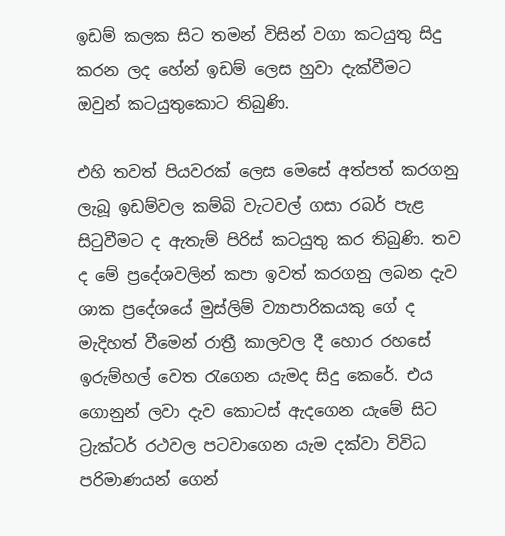ඉඩම් කලක සිට තමන් විසින් වගා කටයුතු සිදු කරන ලද හේන් ඉඩම් ලෙස හුවා දැක්‌වීමට ඔවුන් කටයුතුකොට තිබුණි.

එහි තවත් පියවරක්‌ ලෙස මෙසේ අත්පත් කරගනු ලැබූ ඉඩම්වල කම්බි වැටවල් ගසා රබර් පැළ සිටුවීමට ද ඇතැම් පිරිස්‌ කටයුතු කර තිබුණි. තව ද මේ ප්‍රදේශවලින් කපා ඉවත් කරගනු ලබන දැව ශාක ප්‍රදේශයේ මුස්‌ලිම් ව්‍යාපාරිකයකු ගේ ද මැදිහත් වීමෙන් රාත්‍රී කාලවල දී හොර රහසේ ඉරුම්හල් වෙත රැගෙන යැමද සිදු කෙරේ. එය ගොනුන් ලවා දැව කොටස්‌ ඇදගෙන යැමේ සිට ට්‍රැක්‌ටර් රථවල පටවාගෙන යැම දක්‌වා විවිධ පරිමාණයන් ගෙන්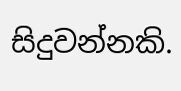සිදුවන්නකි.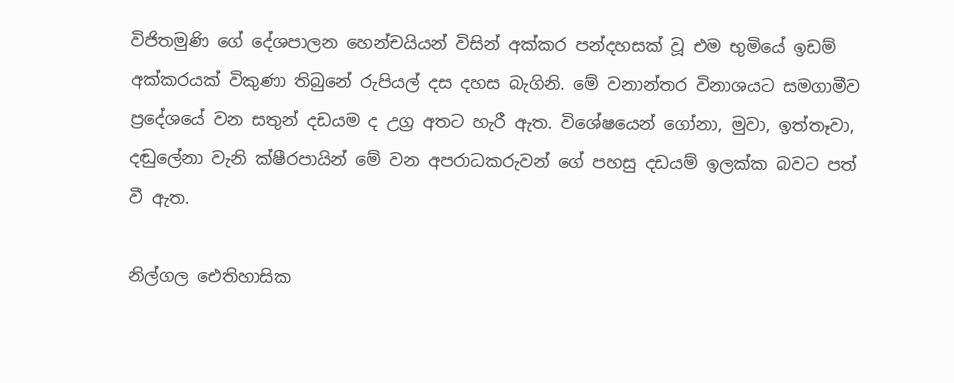විජිතමුණි ගේ දේශපාලන හෙන්චයියන් විසින් අක්කර පන්දහසක් වූ එම භුමියේ ඉඩම් අක්කරයක් විකුණා තිබුනේ රුපියල් දස දහස බැගිනි. මේ වනාන්තර විනාශයට සමගාමීව ප්‍රදේශයේ වන සතුන් දඩයම ද උග්‍ර අතට හැරී ඇත. විශේෂයෙන් ගෝනා, මුවා, ඉත්තෑවා, දඬුලේනා වැනි ක්‌ෂීරපායින් මේ වන අපරාධකරුවන් ගේ පහසු දඩයම් ඉලක්‌ක බවට පත් වී ඇත.

නිල්ගල ඓතිහාසික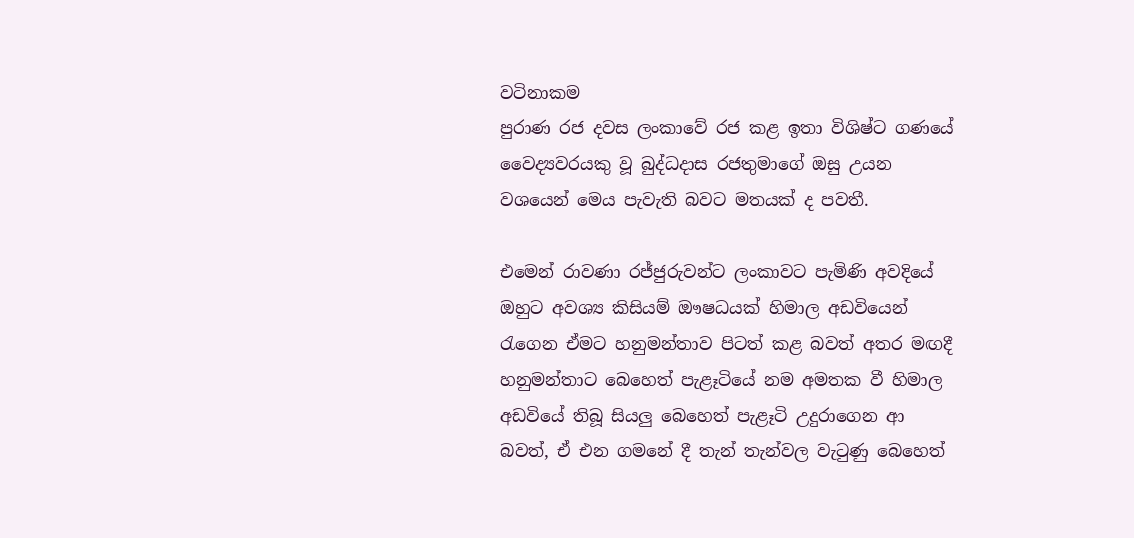වටිනාකම
පුරාණ රජ දවස ලංකාවේ රජ කළ ඉතා විශිෂ්ට ගණයේ වෛද්‍යවරයකු වූ බුද්ධදාස රජතුමාගේ ඔසු උයන වශයෙන් මෙය පැවැති බවට මතයක් ද පවතී.

එමෙන් රාවණා රජ්ජුරුවන්ට ලංකාවට පැමිණි අවදියේ ඔහුට අවශ්‍ය කිසියම් ඖෂධයක් හිමාල අඩවියෙන් රැගෙන ඒමට හනුමන්තාව පිටත් කළ බවත් අතර මඟදී හනුමන්තාට බෙහෙත් පැළෑටියේ නම අමතක වී හිමාල අඩවියේ තිබූ සියලු බෙහෙත් පැළෑටි උදුරාගෙන ආ බවත්, ඒ එන ගමනේ දී තැන් තැන්වල වැටුණු බෙහෙත්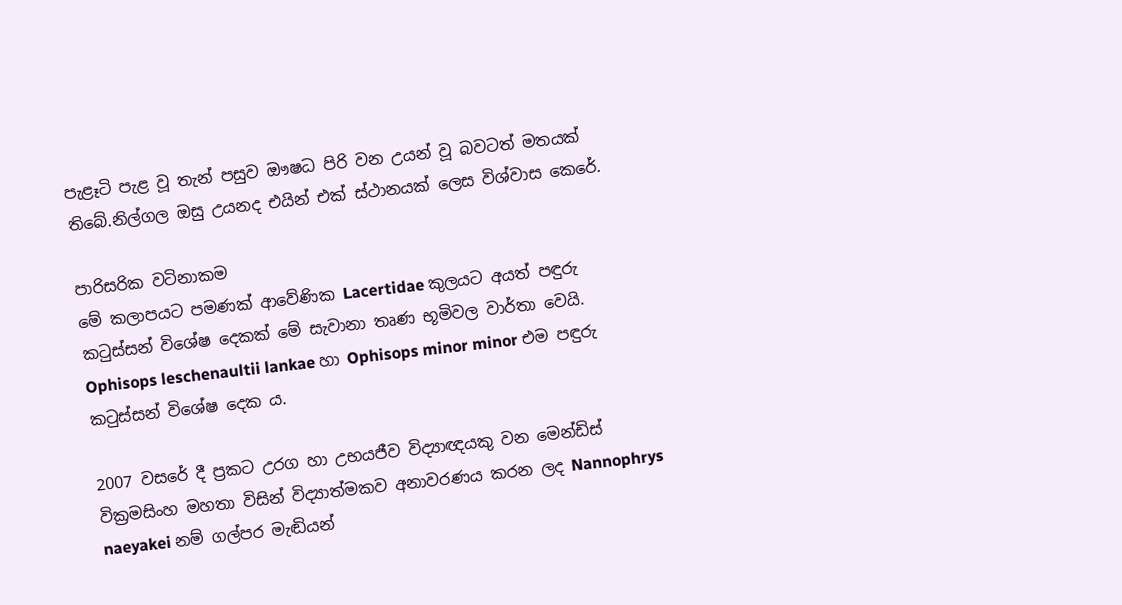පැළෑටි පැළ වූ තැන් පසුව ඖෂධ පිරි වන උයන් වූ බවටත් මතයක් තිබේ.නිල්ගල ඔසු උයනද එයින් එක් ස්ථානයක් ලෙස විශ්වාස කෙරේ.

පාරිසරික වටිනාකම
මේ කලාපයට පමණක්‌ ආවේණික Lacertidae කුලයට අයත් පඳුරු කටුස්‌සන් විශේෂ දෙකක්‌ මේ සැවානා තෘණ භූමිවල වාර්තා වෙයි. Ophisops leschenaultii lankae හා Ophisops minor minor එම පඳුරු කටුස්‌සන් විශේෂ දෙක ය.

2007 වසරේ දී ප්‍රකට උරග හා උභයජීව විද්‍යාඥයකු වන මෙන්ඩිස්‌ වික්‍රමසිංහ මහතා විසින් විද්‍යාත්මකව අනාවරණය කරන ලද Nannophrys naeyakei නම් ගල්පර මැඬියන්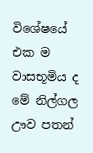විශේෂයේ එක ම වාසභූමිය ද මේ නිල්ගල ඌව පතන්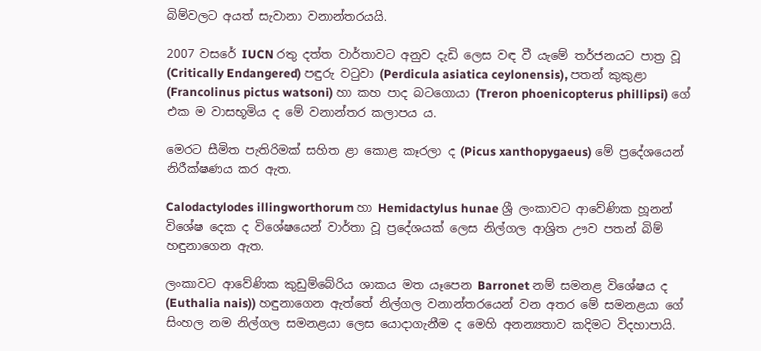බිම්වලට අයත් සැවානා වනාන්තරයයි.

2007 වසරේ IUCN රතු දත්ත වාර්තාවට අනුව දැඩි ලෙස වඳ වී යැමේ තර්ජනයට පාත්‍ර වූ (Critically Endangered) පඳුරු වටුවා (Perdicula asiatica ceylonensis), පතන් කුකුළා (Francolinus pictus watsoni) හා කහ පාද බටගොයා (Treron phoenicopterus phillipsi) ගේ එක ම වාසභූමිය ද මේ වනාන්තර කලාපය ය.

මෙරට සීමිත පැතිරිමක්‌ සහිත ළා කොළ කෑරලා ද (Picus xanthopygaeus) මේ ප්‍රදේශයෙන් නිරීක්‌ෂණය කර ඇත.

Calodactylodes illingworthorum හා Hemidactylus hunae ශ්‍රී ලංකාවට ආවේණික හූනන් විශේෂ දෙක ද විශේෂයෙන් වාර්තා වූ ප්‍රදේශයක්‌ ලෙස නිල්ගල ආශ්‍රිත ඌව පතන් බිම් හඳුනාගෙන ඇත.

ලංකාවට ආවේණික කුඩුම්බේරිය ශාකය මත යෑපෙන Barronet නම් සමනළ විශේෂය ද (Euthalia nais)) හඳුනාගෙන ඇත්තේ නිල්ගල වනාන්තරයෙන් වන අතර මේ සමනළයා ගේ සිංහල නම නිල්ගල සමනළයා ලෙස යොදාගැනීම ද මෙහි අනන්‍යතාව කදිමට විදහාපායි.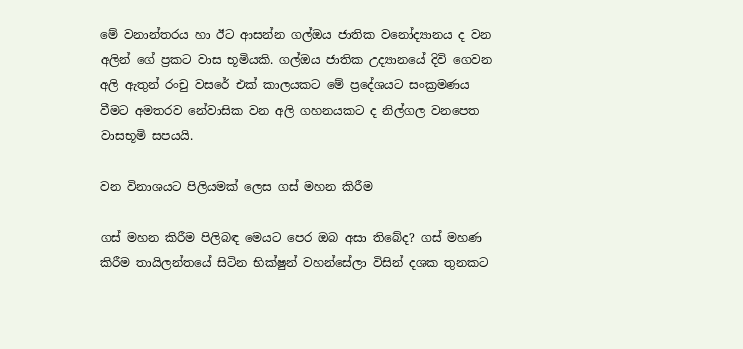මේ වනාන්තරය හා ඊට ආසන්න ගල්ඔය ජාතික වනෝද්‍යානය ද වන අලින් ගේ ප්‍රකට වාස භූමියකි. ගල්ඔය ජාතික උද්‍යානයේ දිවි ගෙවන අලි ඇතුන් රංචු වසරේ එක්‌ කාලයකට මේ ප්‍රදේශයට සංක්‍රමණය වීමට අමතරව නේවාසික වන අලි ගහනයකට ද නිල්ගල වනපෙත වාසභූමි සපයයි.

වන විනාශයට පිලියමක් ලෙස ගස් මහන කිරීම

ගස් මහන කිරීම පිලිබඳ මෙයට පෙර ඔබ අසා තිබේද? ගස් මහණ කිරීම තායිලන්තයේ සිටින භික්ෂුන් වහන්සේලා විසින් දශක තුනකට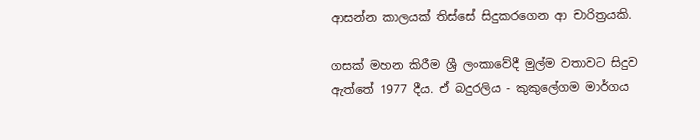ආසන්න කාලයක් තිස්සේ සිදුකරගෙන ආ චාරිත්‍රයකි.

ගසක් මහන කිරීම ශ්‍රී ලංකාවේදී මුල්ම වතාවට සිදුව ඇත්තේ 1977 දීය. ඒ බදුරලිය - කුකුලේගම මාර්ගය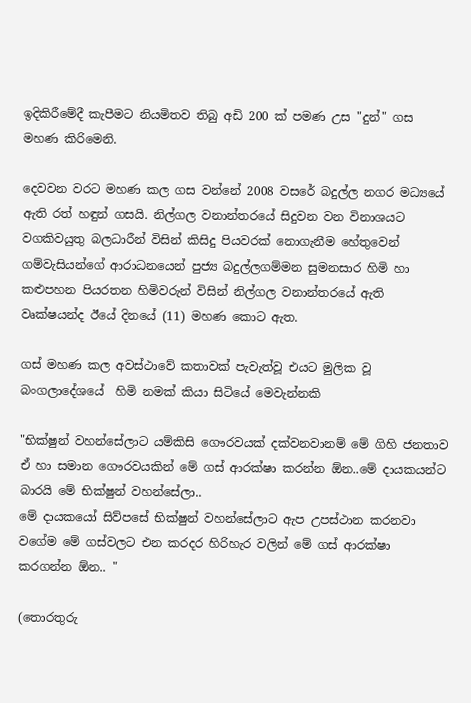ඉදිකිරීමේදී කැපීමට නියමිතව තිබු අඩි 200 ක් පමණ උස "දුන්" ගස මහණ කිරිමෙනි.

දෙවවන වරට මහණ කල ගස වන්නේ 2008 වසරේ බදුල්ල නගර මධ්‍යයේ ඇති රත් හඳුන් ගසයි. නිල්ගල වනාන්තරයේ සිදුවන වන විනාශයට වගකිවයුතු බලධාරීන් විසින් කිසිදු පියවරක් නොගැනීම හේතුවෙන් ගම්වැසියන්ගේ ආරාධනයෙන් පුජ්‍ය බදුල්ලගම්මන සුමනසාර හිමි හා කළුපහන පියරතන හිමිවරුන් විසින් නිල්ගල වනාන්තරයේ ඇති වෘක්ෂයන්ද ඊයේ දිනයේ (11) මහණ කොට ඇත.

ගස් මහණ කල අවස්ථාවේ කතාවක් පැවැත්වූ එයට මුලික වූ බංගලාදේශයේ  හිමි නමක් කියා සිටියේ මෙවැන්නකි

"භික්ෂුන් වහන්සේලාට යම්කිසි ගෞරවයක් දක්වනවානම් මේ ගිහි ජනතාව ඒ හා සමාන ගෞරවයකින් මේ ගස් ආරක්ෂා කරන්න ඕන..මේ දායකයන්ට බාරයි මේ භික්ෂුන් වහන්සේලා..
මේ දායකයෝ සිව්පසේ භික්ෂුන් වහන්සේලාට ඇප උපස්ථාන කරනවා වගේම මේ ගස්වලට එන කරදර හිරිහැර වලින් මේ ගස් ආරක්ෂා කරගන්න ඕන.. "

(තොරතුරු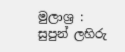මුලාශ්‍ර : සුපුන් ලහිරු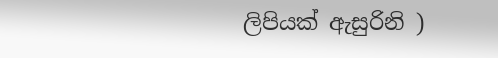ලිපියක් ඇසුරිනි )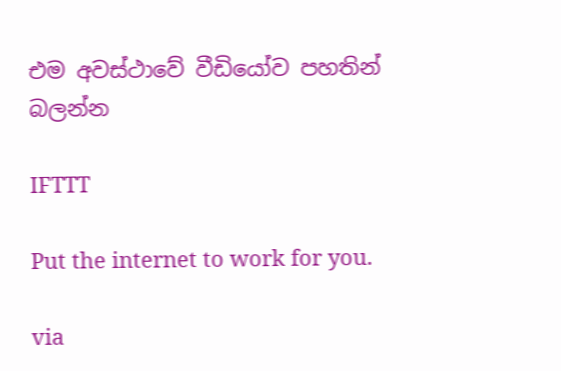එම අවස්ථාවේ වීඩියෝව පහතින් බලන්න

IFTTT

Put the internet to work for you.

via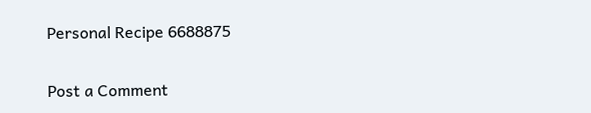Personal Recipe 6688875

Post a Comment